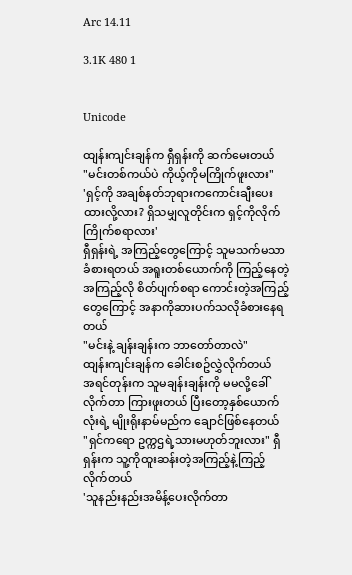Arc 14.11

3.1K 480 1


Unicode

ထျန်းကျင်းချန်က ရှီရှန်းကို ဆက်မေးတယ်
"မင်းတစ်ကယ်ပဲ ကိုယ့်ကိုမကြိုက်ဖူးလား"
'ရှင့်ကို အချစ်နတ်ဘုရားကကောင်းချီးပေးထားလို့လား? ရှိသမျှလူတိုင်းက ရှင့်ကိုလိုက်ကြိုက်စရာလား'
ရှီရှန်းရဲ့ အကြည့်တွေကြောင့် သူမသက်မသာခံစားရတယ် အရူးတစ်ယောက်ကို ကြည့်နေတဲ့အကြည့်လို စိတ်ပျက်စရာ ကောင်းတဲ့အကြည့်တွေကြောင့် အနာကိုဆားပက်သလိုခံစားနေရတယ်
"မင်းနဲ့ ချန်းချန်းက ဘာတော်တာလဲ"
ထျန်းကျင်းချန်က ခေါင်းစဥ်လွှဲလိုက်တယ်
အရင်တုန်းက သူမချန်းချန်းကို မမလို့ခေါ်လိုက်တာ ကြားဖူးတယ် ပြီးတော့နှစ်ယောက်လုံးရဲ့ မျိုးရိုးနာမ်မည်က ချောင်ဖြစ်နေတယ်
"ရှင်ကရော ဥက္ကဌရဲ့သားမဟုတ်ဘူးလား" ရှီရှန်းက သူ့ကိုထူးဆန်းတဲ့အကြည့်နဲ့ကြည့်လိုက်တယ်
'သူနည်းနည်းအမိန့်ပေးလိုက်တာ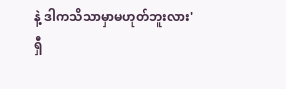နဲ့ ဒါကသိသာမှာမဟုတ်ဘူးလား'
ရှီ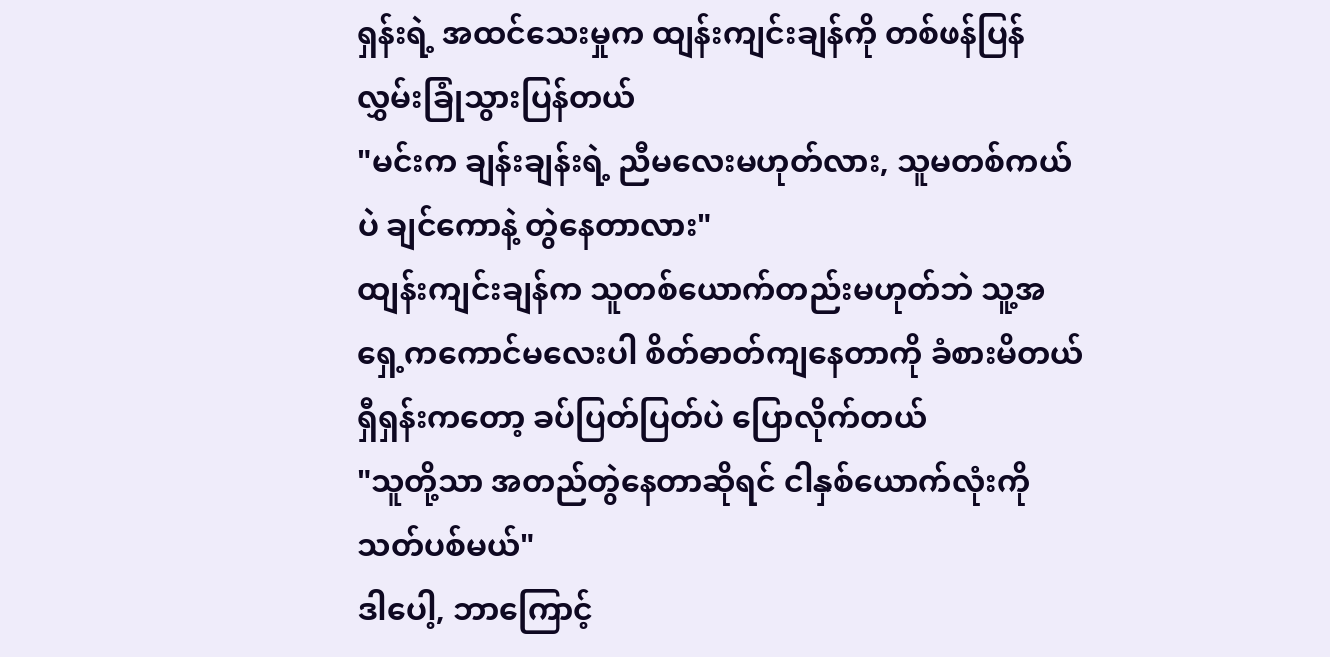ရှန်းရဲ့ အထင်သေးမှုက ထျန်းကျင်းချန်ကို တစ်ဖန်ပြန်လွှမ်းခြုံသွားပြန်တယ်
"မင်းက ချန်းချန်းရဲ့ ညီမလေးမဟုတ်လား, သူမတစ်ကယ်ပဲ ချင်ကောနဲ့ တွဲနေတာလား"
ထျန်းကျင်းချန်က သူတစ်ယောက်တည်းမဟုတ်ဘဲ သူ့အရှေ့ကကောင်မလေးပါ စိတ်ဓာတ်ကျနေတာကို ခံစားမိတယ်
ရှီရှန်းကတော့ ခပ်ပြတ်ပြတ်ပဲ ပြောလိုက်တယ်
"သူတို့သာ အတည်တွဲနေတာဆိုရင် ငါနှစ်ယောက်လုံးကို သတ်ပစ်မယ်"
ဒါပေါ့, ဘာကြောင့်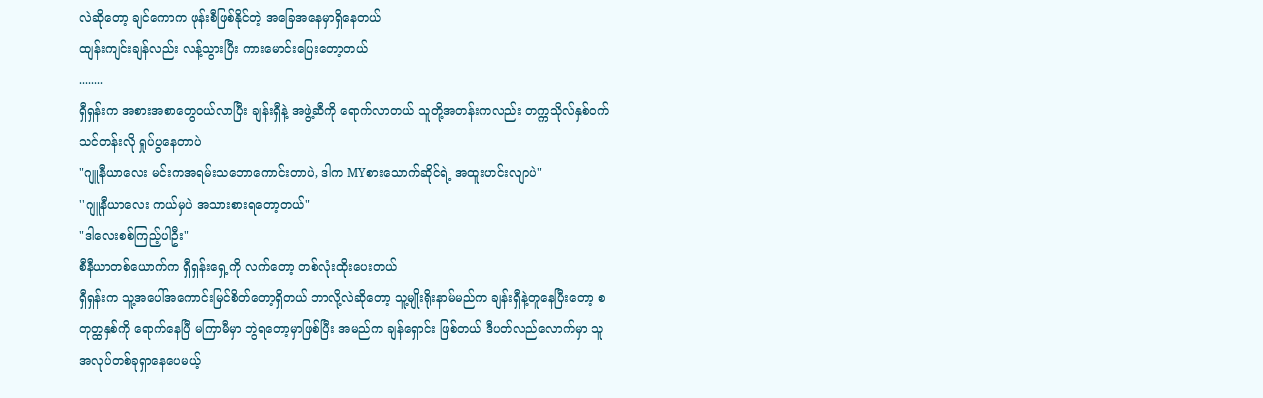လဲဆိုတော့ ချင်ကောက ဖုန်းစီဖြစ်နိုင်တဲ့ အခြေအနေမှာရှိနေတယ်
ထျန်းကျင်းချန်လည်း လန့်သွားပြီး ကားမောင်းပြေးတော့တယ်
........
ရှီရှန်းက အစားအစာတွေဝယ်လာပြီး ချန်းရှီနဲ့ အဖွဲ့ဆီကို ရောက်လာတယ် သူတို့အတန်းကလည်း တက္ကသိုလ်နှစ်ဝက်သင်တန်းလို ရှုပ်ပွနေတာပဲ
"ဂျူနီယာလေး မင်းကအရမ်းသဘောကောင်းတာပဲ, ဒါက MYစားသောက်ဆိုင်ရဲ့ အထူးဟင်းလျာပဲ"
''ဂျူနီယာလေး ကယ်မှပဲ အသားစားရတော့တယ်"
"ဒါလေးစစ်ကြည့်ပါဦး"
စီနီယာတစ်ယောက်က ရှီရှန်းရှေ့ကို လက်တော့ တစ်လုံးထိုးပေးတယ်
ရှီရှန်းက သူ့အပေါ်အကောင်းမြင်စိတ်တော့ရှိတယ် ဘာလို့လဲဆိုတော့ သူ့မျိုးရိုးနာမ်မည်က ချန်းရှီနဲ့တူနေပြီးတော့ စတုတ္ထနှစ်ကို ရောက်နေပြီ မကြာမီမှာ ဘွဲရတော့မှာဖြစ်ပြီး အမည်က ချန်ရှောင်း ဖြစ်တယ် ဒီပတ်လည်လောက်မှာ သူအလုပ်တစ်ခုရှာနေပေမယ့်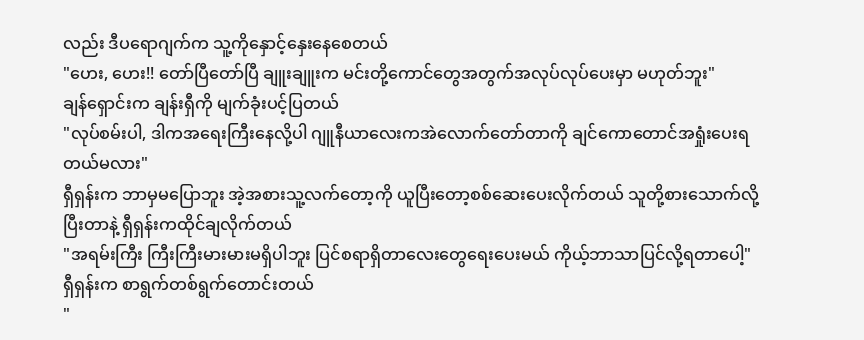လည်း ဒီပရောဂျက်က သူ့ကိုနှောင့်နှေးနေစေတယ်
"ဟေး, ဟေး!! တော်ပြီတော်ပြီ ချူးချူးက မင်းတို့ကောင်တွေအတွက်အလုပ်လုပ်ပေးမှာ မဟုတ်ဘူး"
ချန်ရှောင်းက ချန်းရှီကို မျက်ခုံးပင့်ပြတယ်
"လုပ်စမ်းပါ, ဒါကအရေးကြီးနေလို့ပါ ဂျူနီယာလေးကအဲလောက်တော်တာကို ချင်ကောတောင်အရှုံးပေးရတယ်မလား"
ရှီရှန်းက ဘာမှမပြောဘူး အဲ့အစားသူ့လက်တော့ကို ယူပြီးတော့စစ်ဆေးပေးလိုက်တယ် သူတို့စားသောက်လို့ပြီးတာနဲ့ ရှီရှန်းကထိုင်ချလိုက်တယ်
"အရမ်းကြီး ကြီးကြီးမားမားမရှိပါဘူး ပြင်စရာရှိတာလေးတွေရေးပေးမယ် ကိုယ့်ဘာသာပြင်လို့ရတာပေါ့"
ရှီရှန်းက စာရွက်တစ်ရွက်တောင်းတယ်
"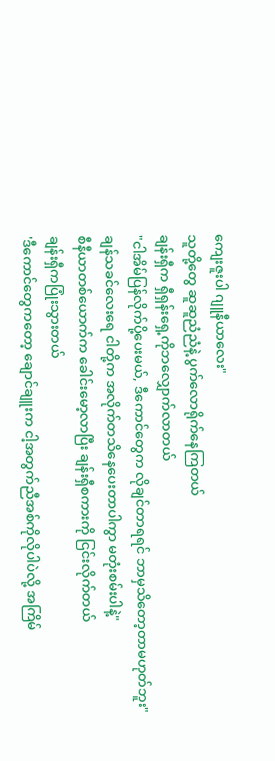ကျေးဇူးပါ ဂျူနီယာလေး"
သူတို့တွေ ဆူဆူညံညံနဲ့ ပွက်လောရိုက်နေကြတယ်
ချန်းရှီက ရှီရှန်းရှေ့ကိုဘလျှောက်လာတယ်
"ငါအိမ်ပြန်လိုက်ပို့ပေးမယ်, ဒီကောင်တွေက လိုချင်တာရရင် ဘာမှသိတော့တာမဟုတ်ဘူး"
ချန်သခင်လေးရေ ငါတို့က အလိုက်တသိနေပေးတာပါကွာ မတုံးစမ်းပါနဲ့"
စီနီယာတစ်ယောက်က ခေါင်းမော့လာပြီး ချန်းရှီစကားကို ငြင်းလိုက်တယ်
ချန်းရှီကပြုံးသွားတယ်
'ဒီကောင်တွေကတော့ ချောင်ချူးက ငါ့အတွက်ညီအစ်ကိုလိုပါပဲလို့ အကြိမ်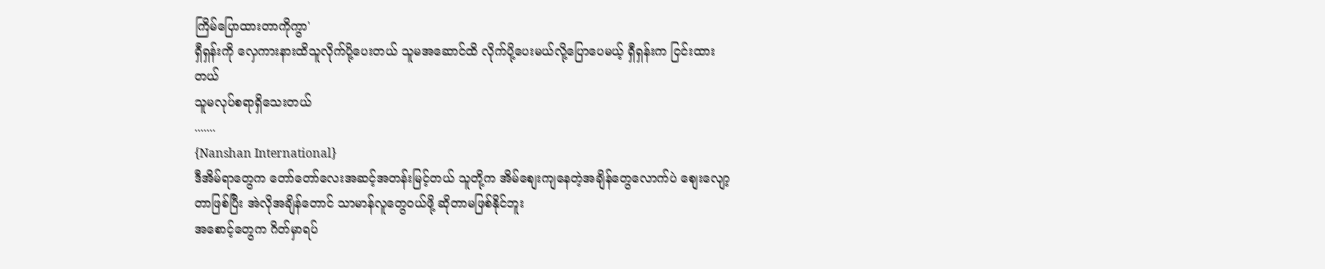ကြိမ်ပြောထားတာကိုကွာ'
ရှီရှန်းကို လှေကားနားထိသူလိုက်ပို့ပေးတယ် သူမအဆောင်ထိ လိုက်ပို့ပေးမယ်လို့ပြောပေမယ့် ရှီရှန်းက ငြင်းထားတယ်
သူမလုပ်စရာရှိသေးတယ်
.......
{Nanshan International}
ဒီအိမ်ရာတွေက တော်တော်လေးအဆင့်အတန်းမြင့်တယ် သူတို့က အိမ်စျေးကျနေတဲ့အချိန်တွေလောက်ပဲ စျေးလျော့တာဖြစ်ပြီး အဲလိုအချိန်တောင် သာမာန်လူတွေဝယ်ဖို့ ဆိုတာမဖြစ်နိုင်ဘူး
အစောင့်တွေက ဂိတ်မှာရပ်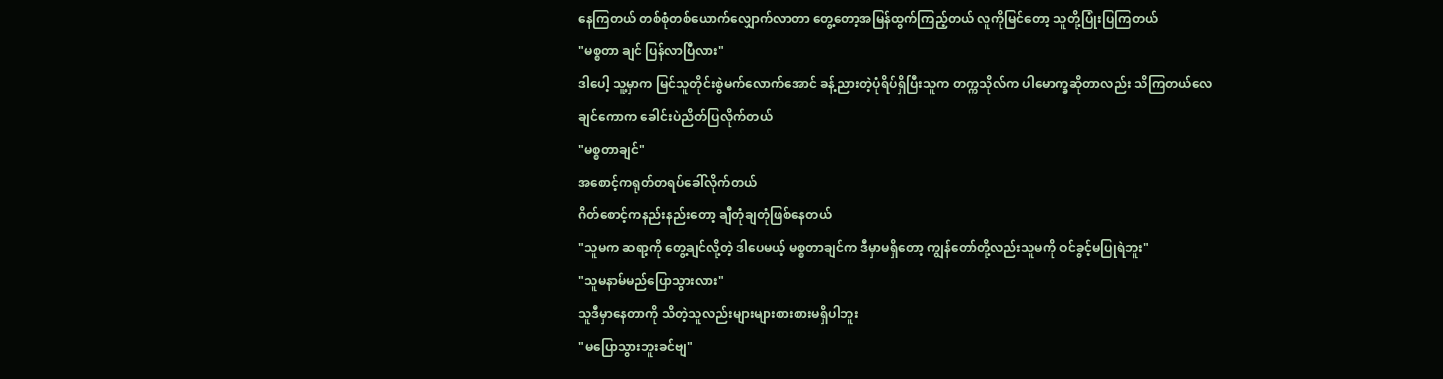နေကြတယ် တစ်စုံတစ်ယောက်လျှောက်လာတာ တွေ့တော့အမြန်ထွက်ကြည့်တယ် လူကိုမြင်တော့ သူတို့ပြုံးပြကြတယ်
"မစ္စတာ ချင် ပြန်လာပြီလား"
ဒါပေါ့ သူ့မှာက မြင်သူတိုင်းစွဲမက်လောက်အောင် ခန့်ညားတဲ့ပုံရိပ်ရှိပြီးသူက တက္ကသိုလ်က ပါမောက္ခဆိုတာလည်း သိကြတယ်လေ
ချင်ကောက ခေါင်းပဲညိတ်ပြလိုက်တယ်
"မစ္စတာချင်"
အစောင့်ကရုတ်တရပ်ခေါ်လိုက်တယ်
ဂိတ်စောင့်ကနည်းနည်းတော့ ချီတုံချတုံဖြစ်နေတယ်
"သူမက ဆရာ့ကို တွေ့ချင်လို့တဲ့ ဒါပေမယ့် မစ္စတာချင်က ဒီမှာမရှိတော့ ကျွန်တော်တို့လည်းသူမကို ဝင်ခွင့်မပြုရဲဘူး"
"သူမနာမ်မည်ပြောသွားလား"
သူဒီမှာနေတာကို သိတဲ့သူလည်းများများစားစားမရှိပါဘူး
"မပြောသွားဘူးခင်ဗျ"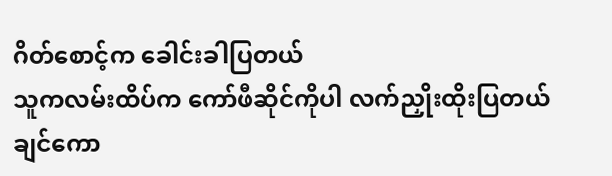ဂိတ်စောင့်က ခေါင်းခါပြတယ်
သူကလမ်းထိပ်က ကော်ဖီဆိုင်ကိုပါ လက်ညှိုးထိုးပြတယ်
ချင်ကော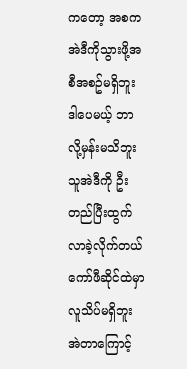ကတော့ အစကအဲဒီကိုသွားဖို့အစီအစဥ်မရှိဘူး ဒါပေမယ့် ဘာလို့မှန်းမသိဘူး သူအဲဒီကို ဦးတည်ပြီးထွက်လာခဲ့လိုက်တယ်
ကော်ဖီဆိုင်ထဲမှာ လူသိပ်မရှိဘူး အဲတာကြောင့်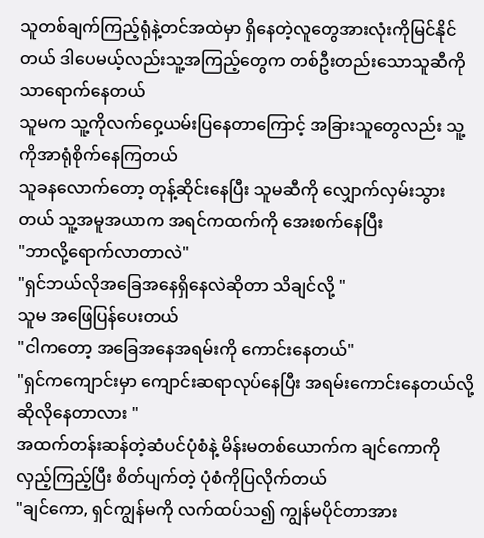သူတစ်ချက်ကြည့်ရုံနဲ့တင်အထဲမှာ ရှိနေတဲ့လူတွေအားလုံးကိုမြင်နိုင်တယ် ဒါပေမယ့်လည်းသူ့အကြည့်တွေက တစ်ဦးတည်းသောသူဆီကိုသာရောက်နေတယ်
သူမက သူ့ကိုလက်ဝှေ့ယမ်းပြနေတာကြောင့် အခြားသူတွေလည်း သူ့ကိုအာရုံစိုက်နေကြတယ်
သူခနလောက်တော့ တုန့်ဆိုင်းနေပြီး သူမဆီကို လျှောက်လှမ်းသွားတယ် သူ့အမူအယာက အရင်ကထက်ကို အေးစက်နေပြီး
"ဘာလို့ရောက်လာတာလဲ"
"ရှင်ဘယ်လိုအခြေအနေရှိနေလဲဆိုတာ သိချင်လို့ "
သူမ အဖြေပြန်ပေးတယ်
"ငါကတော့ အခြေအနေအရမ်းကို ကောင်းနေတယ်"
"ရှင်ကကျောင်းမှာ ကျောင်းဆရာလုပ်နေပြီး အရမ်းကောင်းနေတယ်လို့ ဆိုလိုနေတာလား "
အထက်တန်းဆန်တဲ့ဆံပင်ပုံစံနဲ့ မိန်းမတစ်ယောက်က ချင်ကောကို လှည့်ကြည့်ပြီး စိတ်ပျက်တဲ့ ပုံစံကိုပြလိုက်တယ်
"ချင်ကော, ရှင်ကျွန်မကို လက်ထပ်သ၍ ကျွန်မပိုင်တာအား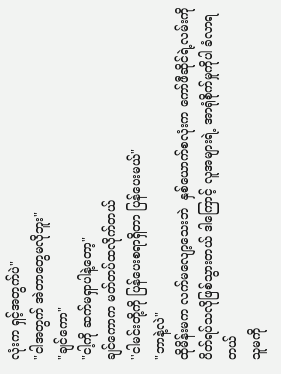လုံးက ရှင့်အတွက်ပဲ"
"ငါအတွက် အဲတာတွေမလိုဘူး"
"ချင်ကော"
"ငါ့ကို ဆက်မရှာပါနဲ့တော့"
ချင်ကောက မတ်တပ်ထလိုက်တယ်
''ငါမင်းတို့ကို ပြန်ပေးစရာရှိတာ ပြန်ပေးမယ်"
"ဘာနဲ့လဲ"
ထိုမိန်းမက လက်မလျော့သေးဘဲ  နှစ်ယောက်စလုံးက ကော်ဖီဆိုင်ရဲ့လမ်းကို ပိတ်ရပ်သလိုဖြစ်သွားတယ် ဒါကြောင့် လူအများရဲ့ အာရုံစိုက်မှုကိုပါ ခံလာရတယ်
သူမကို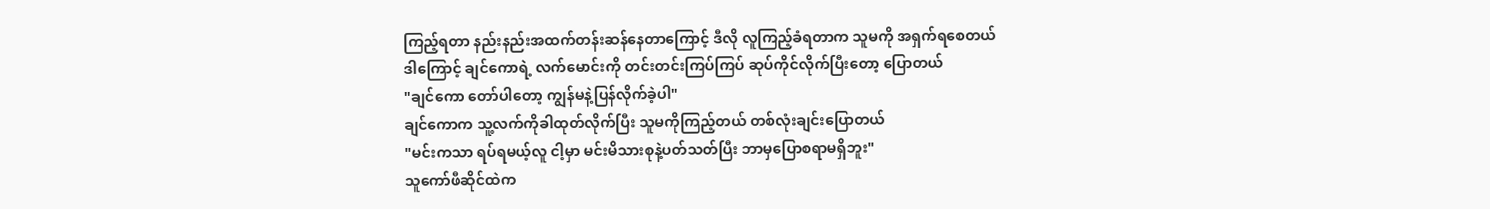ကြည့်ရတာ နည်းနည်းအထက်တန်းဆန်နေတာကြောင့် ဒီလို လူကြည့်ခံရတာက သူမကို အရှက်ရစေတယ် ဒါကြောင့် ချင်ကောရဲ့ လက်မောင်းကို တင်းတင်းကြပ်ကြပ် ဆုပ်ကိုင်လိုက်ပြီးတော့ ပြောတယ်
"ချင်ကော တော်ပါတော့ ကျွန်မနဲ့ပြန်လိုက်ခဲ့ပါ"
ချင်ကောက သူ့လက်ကိုခါထုတ်လိုက်ပြီး သူမကိုကြည့်တယ် တစ်လုံးချင်းပြောတယ်
"မင်းကသာ ရပ်ရမယ့်လူ ငါ့မှာ မင်းမိသားစုနဲ့ပတ်သတ်ပြီး ဘာမှပြောစရာမရှိဘူး"
သူကော်ဖီဆိုင်ထဲက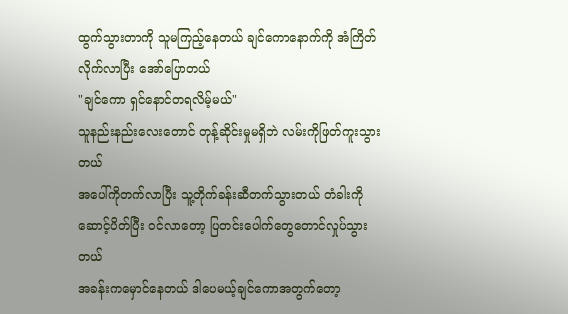ထွက်သွားတာကို သူမကြည့်နေတယ် ချင်ကောနောက်ကို အံကြိတ်လိုက်လာပြီး အော်ပြောတယ်
"ချင်ကော ရှင်နောင်တရလိမ့်မယ်"
သူနည်းနည်းလေးတောင် တုန့်ဆိုင်းမှုမရှိဘဲ လမ်းကိုဖြတ်ကူးသွားတယ်
အပေါ်ကိုတက်လာပြီး သူ့တိုက်ခန်းဆီတက်သွားတယ် တံခါးကိုဆောင့်ပိတ်ပြီး ဝင်လာတော့ ပြတင်းပေါက်တွေတောင်လှုပ်သွားတယ်
အခန်းကမှောင်နေတယ် ဒါပေမယ့်ချင်ကောအတွက်တော့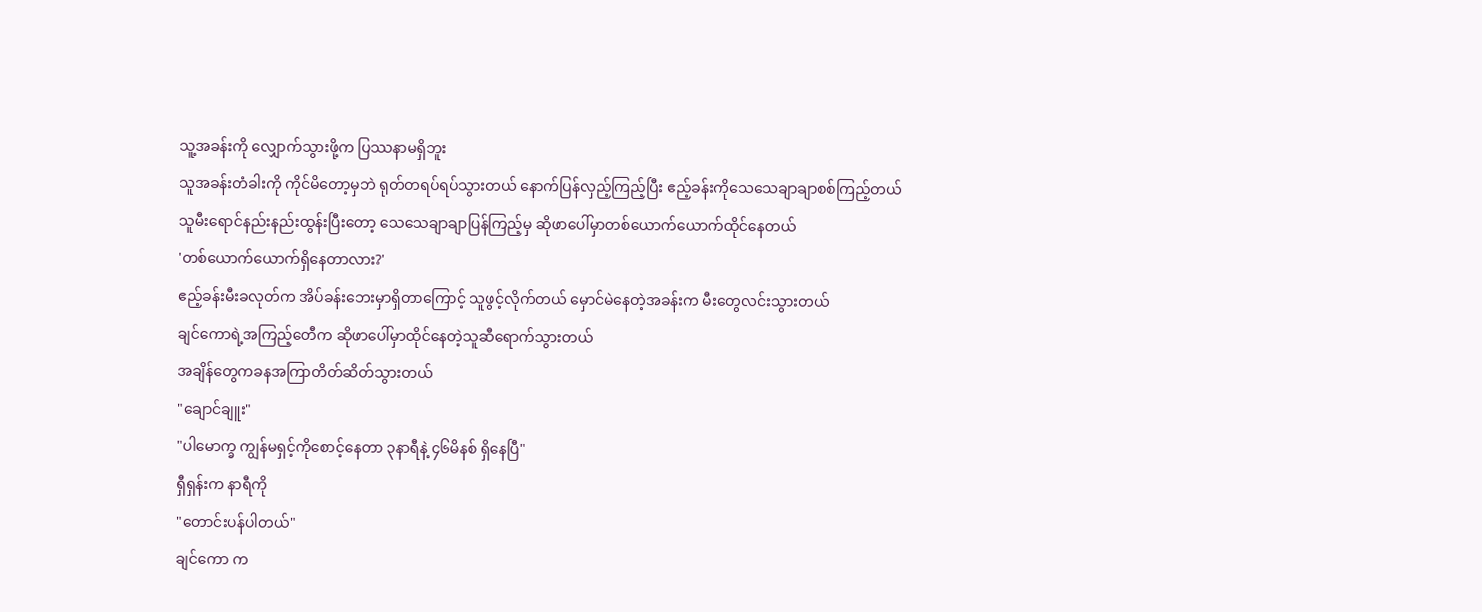သူ့အခန်းကို လျှောက်သွားဖို့က ပြဿနာမရှိဘူး
သူအခန်းတံခါးကို ကိုင်မိတော့မှဘဲ ရုတ်တရပ်ရပ်သွားတယ် နောက်ပြန်လှည့်ကြည့်ပြီး ဧည့်ခန်းကိုသေသေချာချာစစ်ကြည့်တယ်
သူမီးရောင်နည်းနည်းထွန်းပြီးတော့ သေသေချာချာပြန်ကြည့်မှ ဆိုဖာပေါ်မှာတစ်ယောက်ယောက်ထိုင်နေတယ်
'တစ်ယောက်ယောက်ရှိနေတာလား?'
ဧည့်ခန်းမီးခလုတ်က အိပ်ခန်းဘေးမှာရှိတာကြောင့် သူဖွင့်လိုက်တယ် မှောင်မဲနေတဲ့အခန်းက မီးတွေလင်းသွားတယ်
ချင်ကောရဲ့အကြည့်တေီက ဆိုဖာပေါ်မှာထိုင်နေတဲ့သူဆီရောက်သွားတယ်
အချိန်တွေကခနအကြာတိတ်ဆိတ်သွားတယ်
"ချောင်ချူး"
"ပါမောက္ခ ကျွန်မရှင့်ကိုစောင့်နေတာ ၃နာရီနဲ့ ၄၆မိနစ် ရှိနေပြီ"
ရှီရှန်းက နာရီကို
"တောင်းပန်ပါတယ်"
ချင်ကော က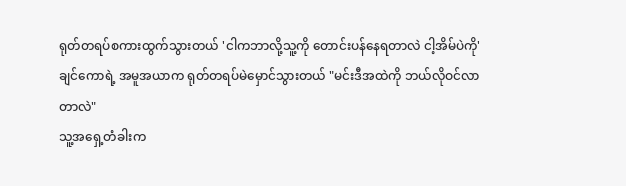ရုတ်တရပ်စကားထွက်သွားတယ် 'ငါကဘာလို့သူ့ကို တောင်းပန်နေရတာလဲ ငါ့အိမ်ပဲကို'
ချင်ကောရဲ့ အမူအယာက ရုတ်တရပ်မဲမှောင်သွားတယ် "မင်းဒီအထဲကို ဘယ်လိုဝင်လာတာလဲ"
သူ့အရှေ့တံခါးက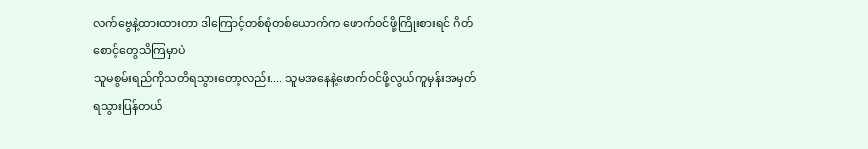လက်ဗွေနဲ့ထားထားတာ ဒါကြောင့်တစ်စုံတစ်ယောက်က ဖောက်ဝင်ဖို့ကြိုးစားရင် ဂိတ်စောင့်တွေသိကြမှာပဲ
သူမစွမ်းရည်ကိုသတိရသွားတော့လည်း.... သူမအနေနဲ့ဖောက်ဝင်ဖို့လွယ်ကူမှန်းအမှတ်ရသွားပြန်တယ်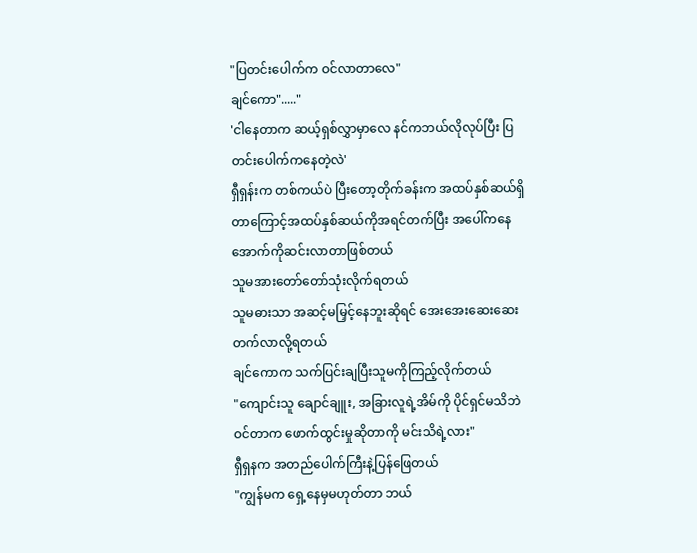"ပြတင်းပေါက်က ဝင်လာတာလေ"
ချင်ကော"....."
'ငါနေတာက ဆယ့်ရှစ်လွှာမှာလေ နင်ကဘယ်လိုလုပ်ပြီး ပြတင်းပေါက်ကနေတဲ့လဲ'
ရှီရှန်းက တစ်ကယ်ပဲ ပြီးတော့တိုက်ခန်းက အထပ်နှစ်ဆယ်ရှိတာကြောင့်အထပ်နှစ်ဆယ်ကိုအရင်တက်ပြီး အပေါ်ကနေအောက်ကိုဆင်းလာတာဖြစ်တယ်
သူမအားတော်တော်သုံးလိုက်ရတယ်
သူမဓားသာ အဆင့်မမြှင့်နေဘူးဆိုရင် အေးအေးဆေးဆေးတက်လာလို့ရတယ်
ချင်ကောက သက်ပြင်းချပြီးသူမကိုကြည့်လိုက်တယ်
"ကျောင်းသူ ချောင်ချူး, အခြားလူရဲ့အိမ်ကို ပိုင်ရှင်မသိဘဲ ဝင်တာက ဖောက်ထွင်းမှုဆိုတာကို မင်းသိရဲ့လား"
ရှီရှနက အတည်ပေါက်ကြီးနဲ့ပြန်ဖြေတယ်
"ကျွန်မက ရှေ့နေမှမဟုတ်တာ ဘယ်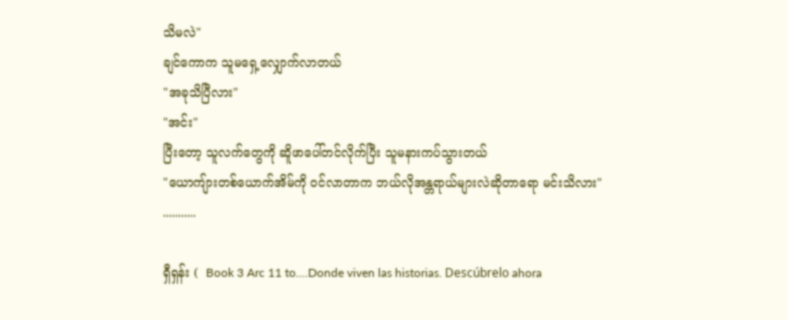သိမလဲ"
ချင်ကောက သူမရှေ့လျှောက်လာတယ်
"အခုသိပြီလား"
"အင်း"
ပြီးတော့ သူလက်တွေကို ဆိူဖာပေါ်တင်လိုက်ပြီး သူမနားကပ်သွားတယ်
"ယောကျ်ားတစ်ယောက်အိမ်ကို ဝင်လာတာက ဘယ်လိုအန္တရာယ်များလဲဆိုတာရော မင်းသိလား"
...........

ရှီရှန်း (  Book 3 Arc 11 to....Donde viven las historias. Descúbrelo ahora